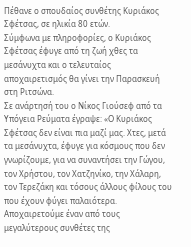Πέθανε ο σπουδαίος συνθέτης Κυριάκος Σφέτσας, σε ηλικία 80 ετών.
Σύμφωνα με πληροφορίες, ο Κυριάκος Σφέτσας έφυγε από τη ζωή χθες τα μεσάνυχτα και ο τελευταίος αποχαιρετισμός θα γίνει την Παρασκευή στη Ριτσώνα.
Σε ανάρτησή του ο Νίκος Γιούσεφ από τα Υπόγεια Ρεύματα έγραψε: «Ο Κυριάκος Σφέτσας δεν είναι πια μαζί μας. Χτες, μετά τα μεσάνυχτα, έφυγε για κόσμους που δεν γνωρίζουμε, για να συναντήσει την Γώγου, τον Χρήστου, τον Χατζηνίκο, την Χάλαρη, τον Τερεζάκη και τόσους άλλους φίλους του που έχουν φύγει παλαιότερα. Αποχαιρετούμε έναν από τους μεγαλύτερους συνθέτες της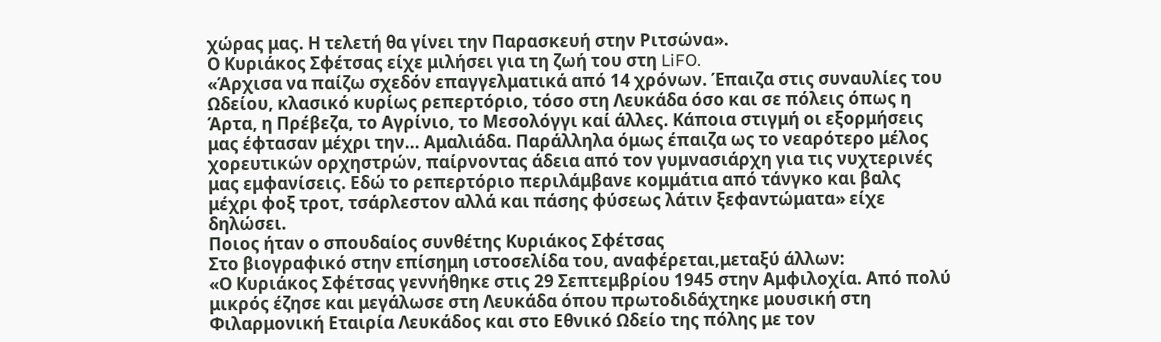χώρας μας. Η τελετή θα γίνει την Παρασκευή στην Ριτσώνα».
Ο Κυριάκος Σφέτσας είχε μιλήσει για τη ζωή του στη LiFO.
«Άρχισα να παίζω σχεδόν επαγγελματικά από 14 χρόνων. Έπαιζα στις συναυλίες του Ωδείου, κλασικό κυρίως ρεπερτόριο, τόσο στη Λευκάδα όσο και σε πόλεις όπως η Άρτα, η Πρέβεζα, το Αγρίνιο, το Μεσολόγγι καί άλλες. Κάποια στιγμή οι εξορμήσεις μας έφτασαν μέχρι την... Αμαλιάδα. Παράλληλα όμως έπαιζα ως το νεαρότερο μέλος χορευτικών ορχηστρών, παίρνοντας άδεια από τον γυμνασιάρχη για τις νυχτερινές μας εμφανίσεις. Εδώ το ρεπερτόριο περιλάμβανε κομμάτια από τάνγκο και βαλς μέχρι φοξ τροτ, τσάρλεστον αλλά και πάσης φύσεως λάτιν ξεφαντώματα» είχε δηλώσει.
Ποιος ήταν ο σπουδαίος συνθέτης Κυριάκος Σφέτσας
Στο βιογραφικό στην επίσημη ιστοσελίδα του, αναφέρεται,μεταξύ άλλων:
«Ο Κυριάκος Σφέτσας γεννήθηκε στις 29 Σεπτεμβρίου 1945 στην Αμφιλοχία. Από πολύ μικρός έζησε και μεγάλωσε στη Λευκάδα όπου πρωτοδιδάχτηκε μουσική στη Φιλαρμονική Εταιρία Λευκάδος και στο Εθνικό Ωδείο της πόλης με τον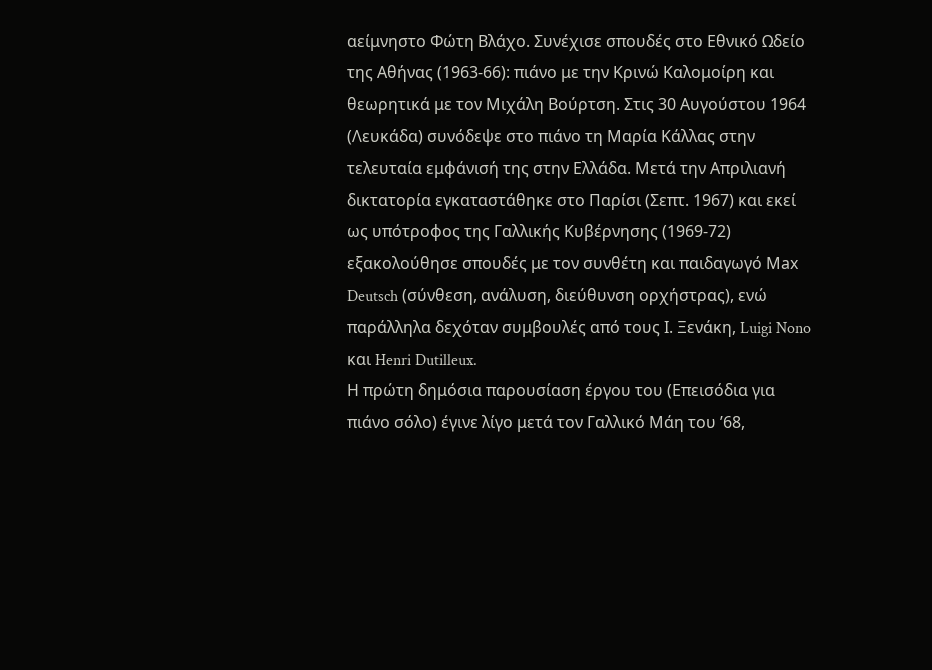αείμνηστο Φώτη Βλάχο. Συνέχισε σπουδές στο Εθνικό Ωδείο της Αθήνας (1963-66): πιάνο με την Κρινώ Καλομοίρη και θεωρητικά με τον Μιχάλη Βούρτση. Στις 30 Αυγούστου 1964 (Λευκάδα) συνόδεψε στο πιάνο τη Μαρία Κάλλας στην τελευταία εμφάνισή της στην Ελλάδα. Μετά την Απριλιανή δικτατορία εγκαταστάθηκε στο Παρίσι (Σεπτ. 1967) και εκεί ως υπότροφος της Γαλλικής Κυβέρνησης (1969-72) εξακολούθησε σπουδές με τον συνθέτη και παιδαγωγό Μax Deutsch (σύνθεση, ανάλυση, διεύθυνση ορχήστρας), ενώ παράλληλα δεχόταν συμβουλές από τους Ι. Ξενάκη, Luigi Nono και Henri Dutilleux.
Η πρώτη δημόσια παρουσίαση έργου του (Επεισόδια για πιάνο σόλο) έγινε λίγο μετά τον Γαλλικό Μάη του ’68,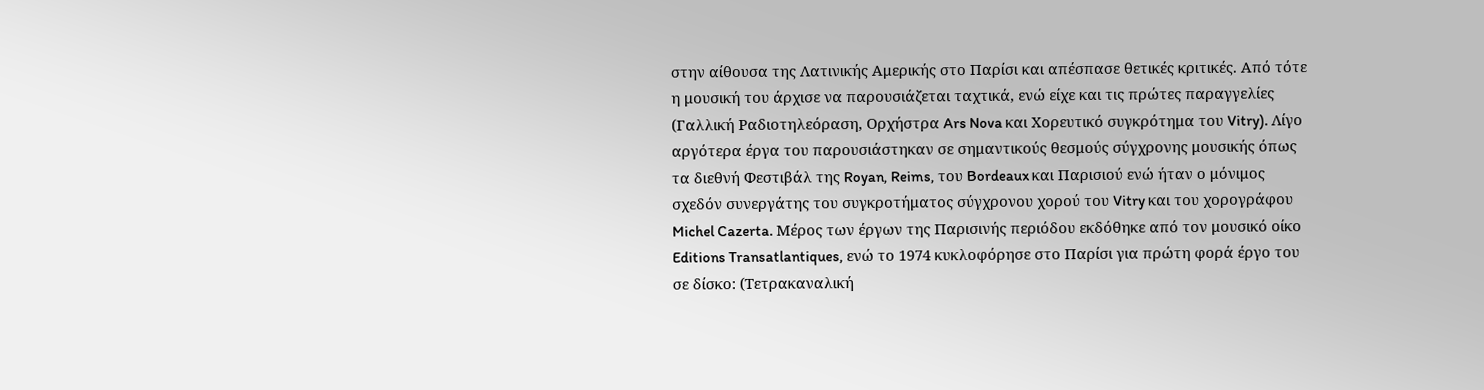στην αίθουσα της Λατινικής Αμερικής στο Παρίσι και απέσπασε θετικές κριτικές. Από τότε η μουσική του άρχισε να παρουσιάζεται ταχτικά, ενώ είχε και τις πρώτες παραγγελίες (Γαλλική Ραδιοτηλεόραση, Ορχήστρα Ars Nova και Χορευτικό συγκρότημα του Vitry). Λίγο αργότερα έργα του παρουσιάστηκαν σε σημαντικούς θεσμούς σύγχρονης μουσικής όπως τα διεθνή Φεστιβάλ της Royan, Reims, του Bordeaux και Παρισιού ενώ ήταν ο μόνιμος σχεδόν συνεργάτης του συγκροτήματος σύγχρονου χορού του Vitry και του χορογράφου Michel Cazerta. Μέρος των έργων της Παρισινής περιόδου εκδόθηκε από τον μουσικό οίκο Editions Transatlantiques, ενώ το 1974 κυκλοφόρησε στο Παρίσι για πρώτη φορά έργο του σε δίσκο: (Τετρακαναλική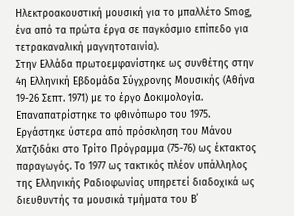Ηλεκτροακουστική μουσική για το μπαλλέτο Smog, ένα από τα πρώτα έργα σε παγκόσμιο επίπεδο για τετρακαναλική μαγνητοταινία).
Στην Ελλάδα πρωτοεμφανίστηκε ως συνθέτης στην 4η Ελληνική Εβδομάδα Σύγχρονης Μουσικής (Αθήνα 19-26 Σεπτ. 1971) με το έργο Δοκιμολογία. Επαναπατρίστηκε το φθινόπωρο του 1975. Εργάστηκε ύστερα από πρόσκληση του Μάνου Χατζιδάκι στο Τρίτο Πρόγραμμα (75-76) ως έκτακτος παραγωγός. Το 1977 ως τακτικός πλέον υπάλληλος της Ελληνικής Ραδιοφωνίας υπηρετεί διαδοχικά ως διευθυντής τα μουσικά τμήματα του Β΄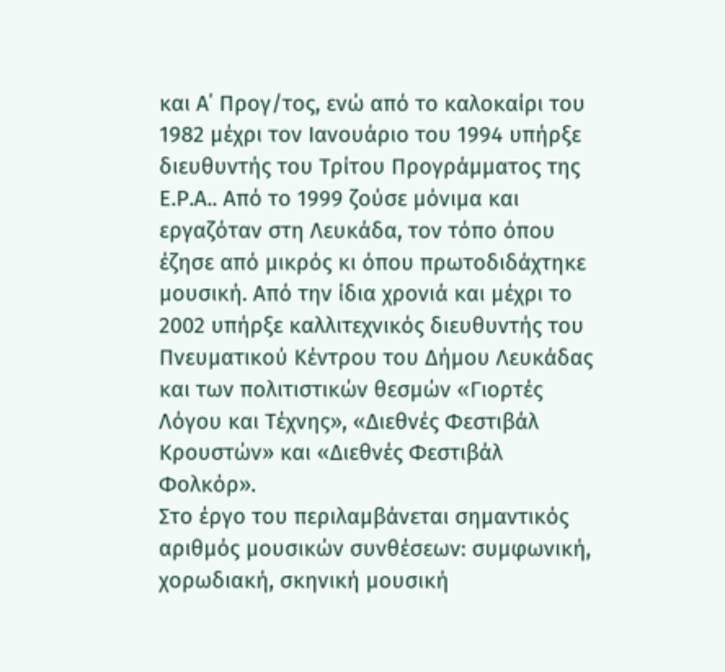και Α΄ Προγ/τος, ενώ από το καλοκαίρι του 1982 μέχρι τον Ιανουάριο του 1994 υπήρξε διευθυντής του Τρίτου Προγράμματος της Ε.Ρ.Α.. Από το 1999 ζούσε μόνιμα και εργαζόταν στη Λευκάδα, τον τόπο όπου έζησε από μικρός κι όπου πρωτοδιδάχτηκε μουσική. Από την ίδια χρονιά και μέχρι το 2002 υπήρξε καλλιτεχνικός διευθυντής του Πνευματικού Κέντρου του Δήμου Λευκάδας και των πολιτιστικών θεσμών «Γιορτές Λόγου και Τέχνης», «Διεθνές Φεστιβάλ Κρουστών» και «Διεθνές Φεστιβάλ Φολκόρ».
Στο έργο του περιλαμβάνεται σημαντικός αριθμός μουσικών συνθέσεων: συμφωνική, χορωδιακή, σκηνική μουσική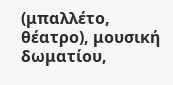(μπαλλέτο, θέατρο), μουσική δωματίου,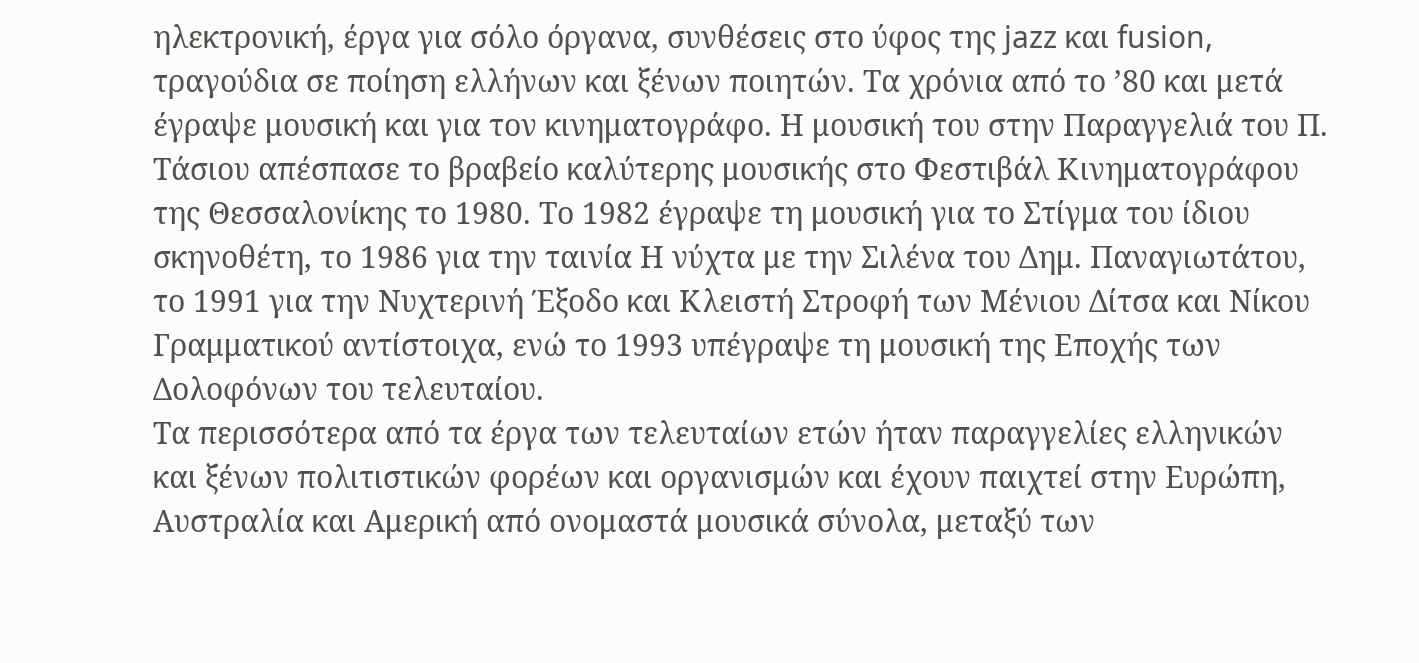ηλεκτρονική, έργα για σόλο όργανα, συνθέσεις στο ύφος της jazz και fusion, τραγούδια σε ποίηση ελλήνων και ξένων ποιητών. Τα χρόνια από το ’80 και μετά έγραψε μουσική και για τον κινηματογράφο. Η μουσική του στην Παραγγελιά του Π. Τάσιου απέσπασε το βραβείο καλύτερης μουσικής στο Φεστιβάλ Κινηματογράφου της Θεσσαλονίκης το 1980. Το 1982 έγραψε τη μουσική για το Στίγμα του ίδιου σκηνοθέτη, το 1986 για την ταινία Η νύχτα με την Σιλένα του Δημ. Παναγιωτάτου, το 1991 για την Νυχτερινή Έξοδο και Κλειστή Στροφή των Μένιου Δίτσα και Νίκου Γραμματικού αντίστοιχα, ενώ το 1993 υπέγραψε τη μουσική της Εποχής των Δολοφόνων του τελευταίου.
Τα περισσότερα από τα έργα των τελευταίων ετών ήταν παραγγελίες ελληνικών και ξένων πολιτιστικών φορέων και οργανισμών και έχουν παιχτεί στην Ευρώπη, Αυστραλία και Αμερική από ονομαστά μουσικά σύνολα, μεταξύ των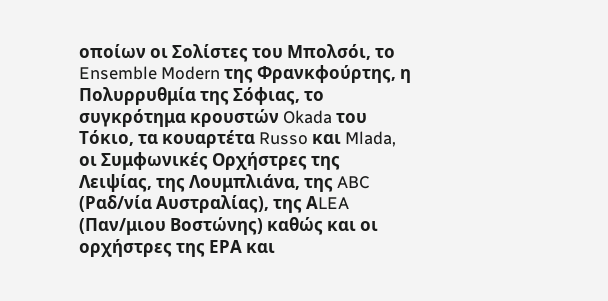οποίων οι Σολίστες του Μπολσόι, το Ensemble Modern της Φρανκφούρτης, η Πολυρρυθμία της Σόφιας, το συγκρότημα κρουστών Okada του Τόκιο, τα κουαρτέτα Russo και Mlada, οι Συμφωνικές Ορχήστρες της Λειψίας, της Λουμπλιάνα, της ABC (Ραδ/νία Αυστραλίας), της ΑLEA (Παν/μιου Βοστώνης) καθώς και οι ορχήστρες της ΕΡΑ και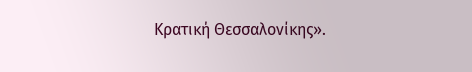Κρατική Θεσσαλονίκης».